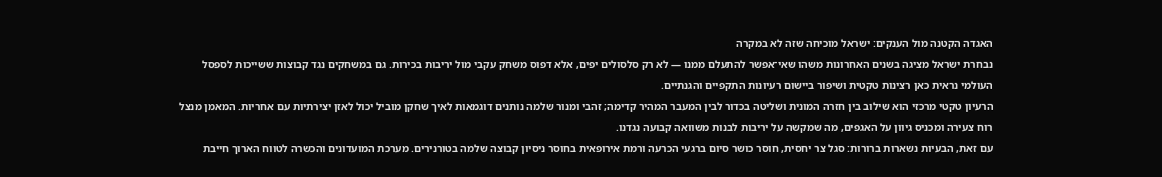האגדה הקטנה מול הענקים: ישראל מוכיחה שזה לא במקרה
נבחרת ישראל מציגה בשנים האחרונות משהו שאי־אפשר להתעלם ממנו — לא רק סלסולים יפים, אלא דפוס משחק עקבי מול יריבות בכירות. גם במשחקים נגד קבוצות ששייכות לספסל העולמי נראית כאן רצינות טקטית ושיפור ביישום רעיונות התקפיים והגנתיים.
הרעיון טקטי מרכזי הוא שילוב בין חזרה המונית ושליטה בכדור לבין המעבר המהיר קדימה; זהבי ומנור שלמה נותנים דוגמאות לאיך שחקן מוביל יכול לאזן יצירתיות עם אחריות. המאמן מנצל רוח צעירה ומכניס גיוון על האגפים, מה שמקשה על יריבות לבנות משוואה קבועה נגדנו.
עם זאת, הבעיות נשארות ברורות: סגל צר יחסית, חוסר כושר סיום ברגעי הכרעה ורמת אירופאית בחוסר ניסיון קבוצה שלמה בטורנירים. מערכת המועדונים והכשרה לטווח הארוך חייבת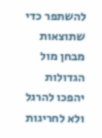להשתפר כדי שתוצאות מבחן מול הגדולות יהפכו להרגל ולא לחריגות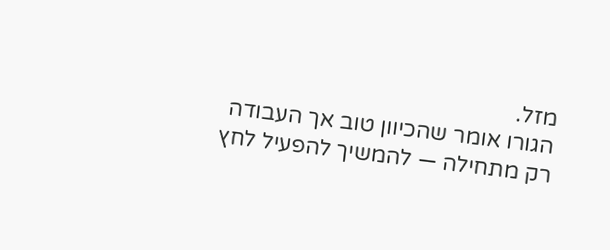מזל.
הגורו אומר שהכיוון טוב אך העבודה רק מתחילה — להמשיך להפעיל לחץ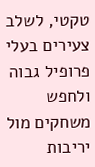טקטי, לשלב צעירים בעלי פרופיל גבוה ולחפש משחקים מול יריבות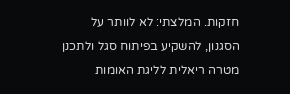חזקות. המלצתי: לא לוותר על הסגנון, להשקיע בפיתוח סגל ולתכנן מטרה ריאלית לליגת האומות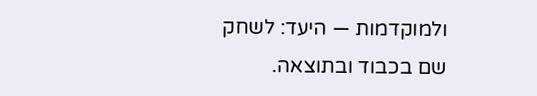ולמוקדמות — היעד: לשחק שם בכבוד ובתוצאה.